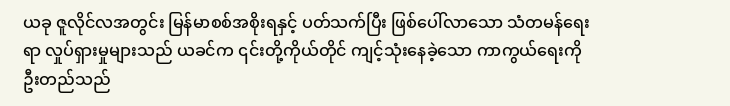ယခု ဇူလိုင်လအတွင်း မြန်မာစစ်အစိုးရနှင့် ပတ်သက်ပြီး ဖြစ်ပေါ်လာသော သံတမန်ရေးရာ လှုပ်ရှားမှုများသည် ယခင်က ၎င်းတို့ကိုယ်တိုင် ကျင့်သုံးနေခဲ့သော ကာကွယ်ရေးကို ဦးတည်သည်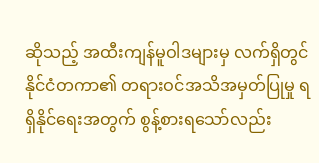ဆိုသည့် အထီးကျန်မူဝါဒများမှ လက်ရှိတွင် နိုင်ငံတကာ၏ တရားဝင်အသိအမှတ်ပြုမှု ရရှိနိုင်ရေးအတွက် စွန့်စားရသော်လည်း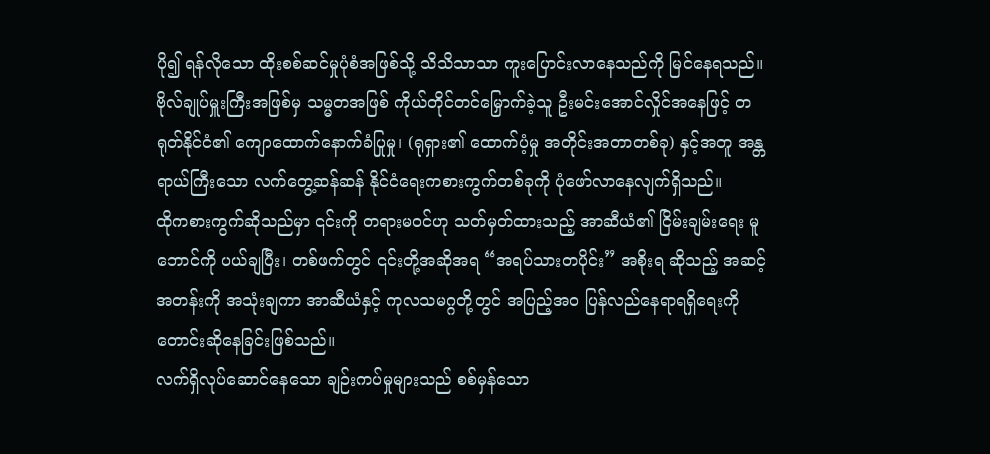ပို၍ ရန်လိုသော ထိုးစစ်ဆင်မှုပုံစံအဖြစ်သို့ သိသိသာသာ ကူးပြောင်းလာနေသည်ကို မြင်နေရသည်။
ဗိုလ်ချုပ်မှူးကြီးအဖြစ်မှ သမ္မတအဖြစ် ကိုယ်တိုင်တင်မြှောက်ခဲ့သူ ဦးမင်းအောင်လှိုင်အနေဖြင့် တရုတ်နိုင်ငံ၏ ကျောထောက်နောက်ခံပြုမှု၊ (ရုရှား၏ ထောက်ပံ့မှု အတိုင်းအတာတစ်ခု) နှင့်အတူ အန္တရာယ်ကြီးသော လက်တွေ့ဆန်ဆန် နိုင်ငံရေးကစားကွက်တစ်ခုကို ပုံဖော်လာနေလျက်ရှိသည်။
ထိုကစားကွက်ဆိုသည်မှာ ၎င်းကို တရားမဝင်ဟု သတ်မှတ်ထားသည့် အာဆီယံ၏ ငြိမ်းချမ်းရေး မူဘောင်ကို ပယ်ချပြီး၊ တစ်ဖက်တွင် ၎င်းတို့အဆိုအရ “အရပ်သားတပိုင်း” အစိုးရ ဆိုသည့် အဆင့်အတန်းကို အသုံးချကာ အာဆီယံနှင့် ကုလသမဂ္ဂတို့တွင် အပြည့်အဝ ပြန်လည်နေရာရရှိရေးကို တောင်းဆိုနေခြင်းဖြစ်သည်။
လက်ရှိလုပ်ဆောင်နေသော ချဉ်းကပ်မှုများသည် စစ်မှန်သော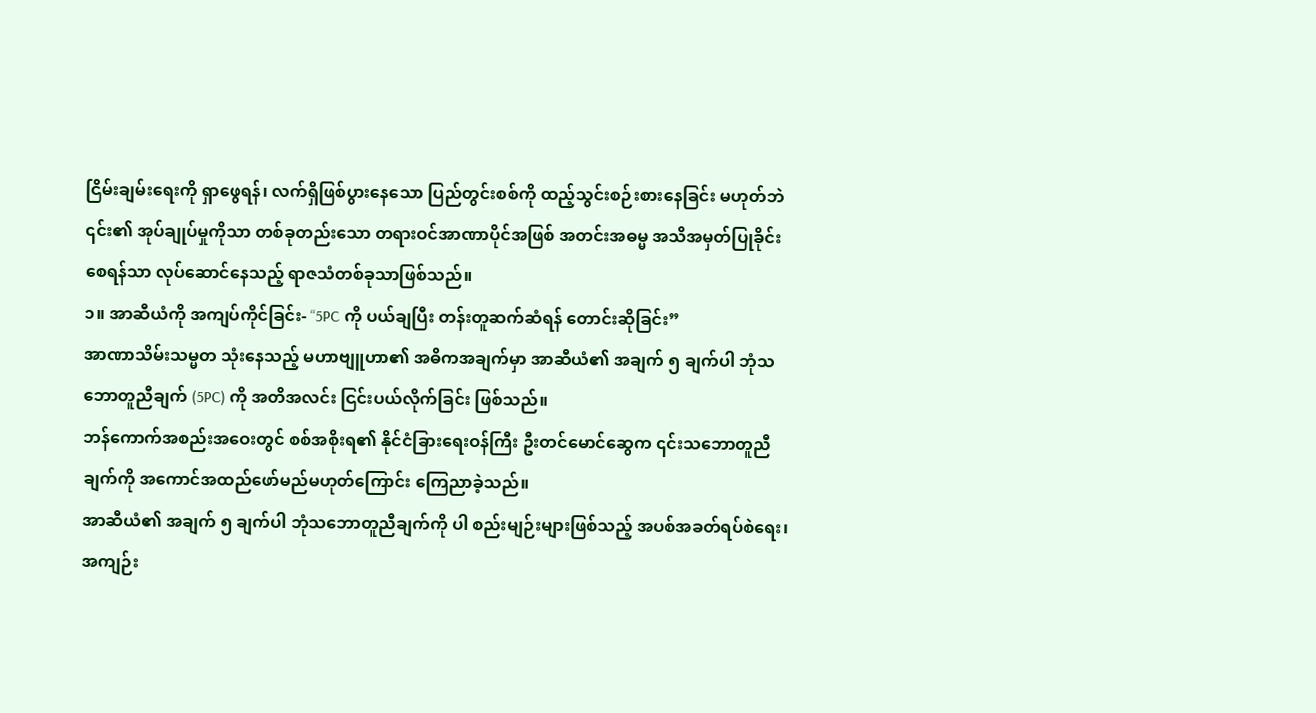ငြိမ်းချမ်းရေးကို ရှာဖွေရန်၊ လက်ရှိဖြစ်ပွားနေသော ပြည်တွင်းစစ်ကို ထည့်သွင်းစဉ်းစားနေခြင်း မဟုတ်ဘဲ ၎င်း၏ အုပ်ချုပ်မှုကိုသာ တစ်ခုတည်းသော တရားဝင်အာဏာပိုင်အဖြစ် အတင်းအဓမ္မ အသိအမှတ်ပြုခိုင်းစေရန်သာ လုပ်ဆောင်နေသည့် ရာဇသံတစ်ခုသာဖြစ်သည်။
၁။ အာဆီယံကို အကျပ်ကိုင်ခြင်း- “5PC ကို ပယ်ချပြီး တန်းတူဆက်ဆံရန် တောင်းဆိုခြင်း”
အာဏာသိမ်းသမ္မတ သုံးနေသည့် မဟာဗျူဟာ၏ အဓိကအချက်မှာ အာဆီယံ၏ အချက် ၅ ချက်ပါ ဘုံသဘောတူညီချက် (5PC) ကို အတိအလင်း ငြင်းပယ်လိုက်ခြင်း ဖြစ်သည်။
ဘန်ကောက်အစည်းအဝေးတွင် စစ်အစိုးရ၏ နိုင်ငံခြားရေးဝန်ကြီး ဦးတင်မောင်ဆွေက ၎င်းသဘောတူညီချက်ကို အကောင်အထည်ဖော်မည်မဟုတ်ကြောင်း ကြေညာခဲ့သည်။
အာဆီယံ၏ အချက် ၅ ချက်ပါ ဘုံသဘောတူညီချက်ကို ပါ စည်းမျဉ်းများဖြစ်သည့် အပစ်အခတ်ရပ်စဲရေး၊ အကျဉ်း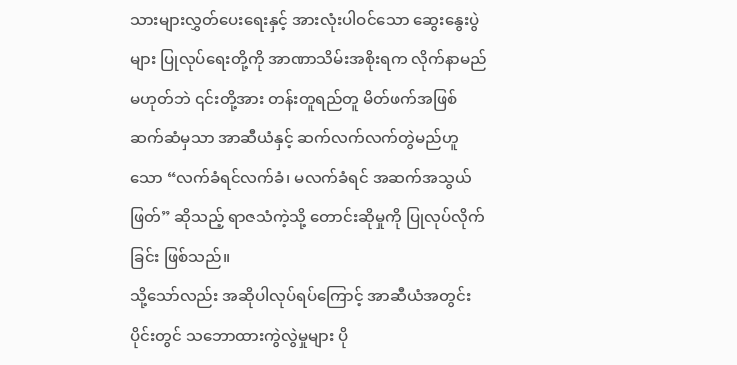သားများလွှတ်ပေးရေးနှင့် အားလုံးပါဝင်သော ဆွေးနွေးပွဲများ ပြုလုပ်ရေးတို့ကို အာဏာသိမ်းအစိုးရက လိုက်နာမည်မဟုတ်ဘဲ ၎င်းတို့အား တန်းတူရည်တူ မိတ်ဖက်အဖြစ် ဆက်ဆံမှသာ အာဆီယံနှင့် ဆက်လက်လက်တွဲမည်ဟူသော “လက်ခံရင်လက်ခံ၊ မလက်ခံရင် အဆက်အသွယ်ဖြတ်” ဆိုသည့် ရာဇသံကဲ့သို့ တောင်းဆိုမှုကို ပြုလုပ်လိုက်ခြင်း ဖြစ်သည်။
သို့သော်လည်း အဆိုပါလုပ်ရပ်ကြောင့် အာဆီယံအတွင်းပိုင်းတွင် သဘောထားကွဲလွဲမှုများ ပို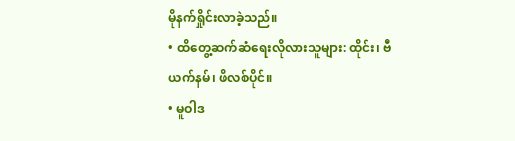မိုနက်ရှိုင်းလာခဲ့သည်။
• ထိတွေ့ဆက်ဆံရေးလိုလားသူများ: ထိုင်း၊ ဗီယက်နမ်၊ ဖိလစ်ပိုင်။
• မူဝါဒ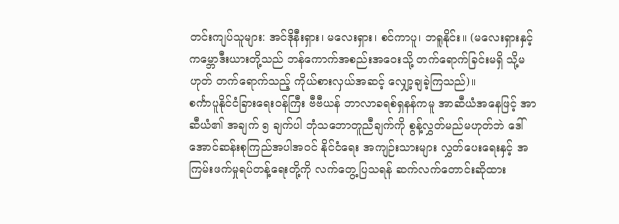တင်းကျပ်သူများ: အင်ဒိုနီးရှား၊ မလေးရှား၊ စင်ကာပူ၊ ဘရူနိုင်း။ (မလေးရှားနှင့် ကမ္ဘောဒီးယားတို့သည် ဘန်ကောက်အစည်းအဝေးသို့ တက်ရောက်ခြင်းမရှိ သို့မဟုတ် တက်ရောက်သည့် ကိုယ်စားလှယ်အဆင့် လျှော့ချခဲ့ကြသည်)။
စင်္ကာပူနိုင်ငံခြားရေးဝန်ကြီး ဗီဗီယန် ဘာလာခရစ်ရှနန်ကမူ အာဆီယံအနေဖြင့် အာဆီယံ၏ အချက် ၅ ချက်ပါ ဘုံသဘောတူညီချက်ကို စွန့်လွှတ်မည်မဟုတ်ဘဲ ဒေါ်အောင်ဆန်းစုကြည်အပါအဝင် နိုင်ငံရေး အကျဉ်းသားများ လွှတ်ပေးရေးနှင့် အကြမ်းဖက်မှုရပ်တန့်ရေးတို့ကို လက်တွေ့ပြသရန် ဆက်လက်တောင်းဆိုထား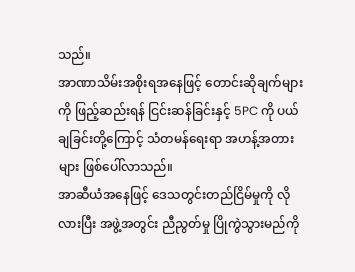သည်။
အာဏာသိမ်းအစိုးရအနေဖြင့် တောင်းဆိုချက်များကို ဖြည့်ဆည်းရန် ငြင်းဆန်ခြင်းနှင့် 5PC ကို ပယ်ချခြင်းတို့ကြောင့် သံတမန်ရေးရာ အဟန့်အတားများ ဖြစ်ပေါ်လာသည်။
အာဆီယံအနေဖြင့် ဒေသတွင်းတည်ငြိမ်မှုကို လိုလားပြီး အဖွဲ့အတွင်း ညီညွတ်မှု ပြိုကွဲသွားမည်ကို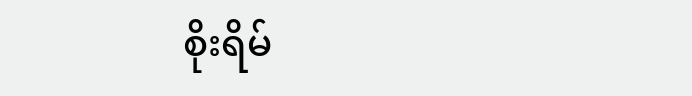စိုးရိမ်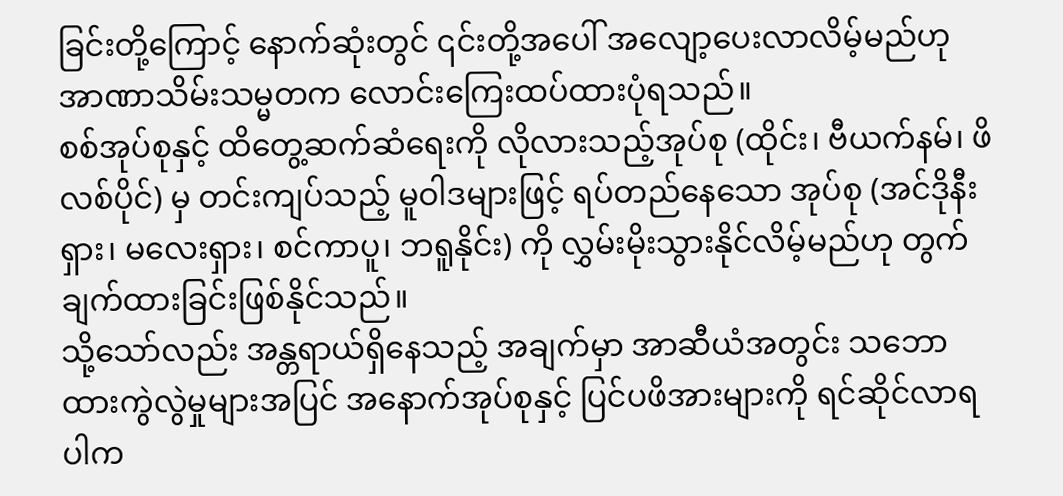ခြင်းတို့ကြောင့် နောက်ဆုံးတွင် ၎င်းတို့အပေါ် အလျော့ပေးလာလိမ့်မည်ဟု အာဏာသိမ်းသမ္မတက လောင်းကြေးထပ်ထားပုံရသည်။
စစ်အုပ်စုနှင့် ထိတွေ့ဆက်ဆံရေးကို လိုလားသည့်အုပ်စု (ထိုင်း၊ ဗီယက်နမ်၊ ဖိလစ်ပိုင်) မှ တင်းကျပ်သည့် မူဝါဒများဖြင့် ရပ်တည်နေသော အုပ်စု (အင်ဒိုနီးရှား၊ မလေးရှား၊ စင်ကာပူ၊ ဘရူနိုင်း) ကို လွှမ်းမိုးသွားနိုင်လိမ့်မည်ဟု တွက်ချက်ထားခြင်းဖြစ်နိုင်သည်။
သို့သော်လည်း အန္တရာယ်ရှိနေသည့် အချက်မှာ အာဆီယံအတွင်း သဘောထားကွဲလွဲမှုများအပြင် အနောက်အုပ်စုနှင့် ပြင်ပဖိအားများကို ရင်ဆိုင်လာရပါက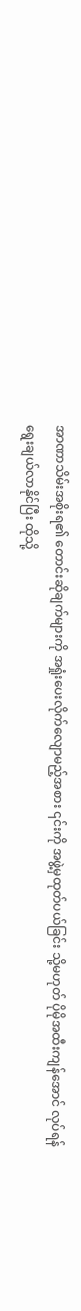အာဏာသိမ်းအစိုးရ၏ တောင်းဆိုချက်များကို အရှုံးပေးလိုက်လျောမည့်အစား ၎င်းကို အဖွဲ့မှထုတ်ပယ်ခြင်း သို့မဟုတ် ပိုမိုအထီးကျန်အောင် လုပ်ရန် ရွေးချယ်လာနိုင်ပြီး ထိုသို့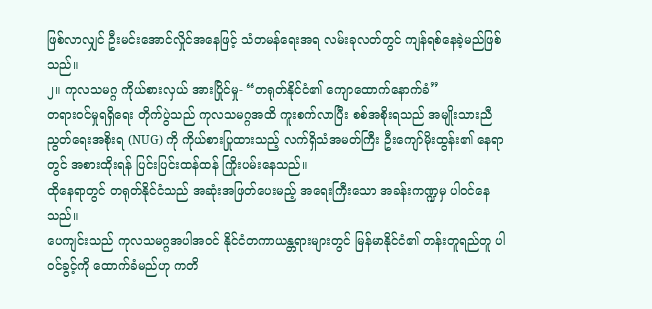ဖြစ်လာလျှင် ဦးမင်းအောင်လှိုင်အနေဖြင့် သံတမန်ရေးအရ လမ်းခုလတ်တွင် ကျန်ရစ်နေခဲ့မည်ဖြစ်သည်။
၂။ ကုလသမဂ္ဂ ကိုယ်စားလှယ် အားပြိုင်မှု- “တရုတ်နိုင်ငံ၏ ကျောထောက်နောက်ခံ”
တရားဝင်မှုရရှိရေး တိုက်ပွဲသည် ကုလသမဂ္ဂအထိ ကူးစက်လာပြီး စစ်အစိုးရသည် အမျိုးသားညီညွတ်ရေးအစိုးရ (NUG) ကို ကိုယ်စားပြုထားသည့် လက်ရှိသံအမတ်ကြီး ဦးကျော်မိုးထွန်း၏ နေရာတွင် အစားထိုးရန် ပြင်းပြင်းထန်ထန် ကြိုးပမ်းနေသည်။
ထိုနေရာတွင် တရုတ်နိုင်ငံသည် အဆုံးအဖြတ်ပေးမည့် အရေးကြီးသော အခန်းကဏ္ဍမှ ပါဝင်နေသည်။
ပေကျင်းသည် ကုလသမဂ္ဂအပါအဝင် နိုင်ငံတကာယန္တရားများတွင် မြန်မာနိုင်ငံ၏ တန်းတူရည်တူ ပါဝင်ခွင့်ကို ထောက်ခံမည်ဟု ကတိ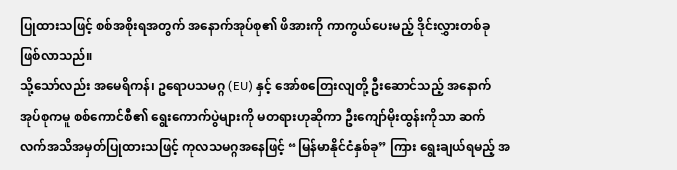ပြုထားသဖြင့် စစ်အစိုးရအတွက် အနောက်အုပ်စု၏ ဖိအားကို ကာကွယ်ပေးမည့် ဒိုင်းလွှားတစ်ခု ဖြစ်လာသည်။
သို့သော်လည်း အမေရိကန်၊ ဥရောပသမဂ္ဂ (EU) နှင့် အော်စတြေးလျတို့ ဦးဆောင်သည့် အနောက်အုပ်စုကမူ စစ်ကောင်စီ၏ ရွေးကောက်ပွဲများကို မတရားဟုဆိုကာ ဦးကျော်မိုးထွန်းကိုသာ ဆက်လက်အသိအမှတ်ပြုထားသဖြင့် ကုလသမဂ္ဂအနေဖြင့် “မြန်မာနိုင်ငံနှစ်ခု” ကြား ရွေးချယ်ရမည့် အ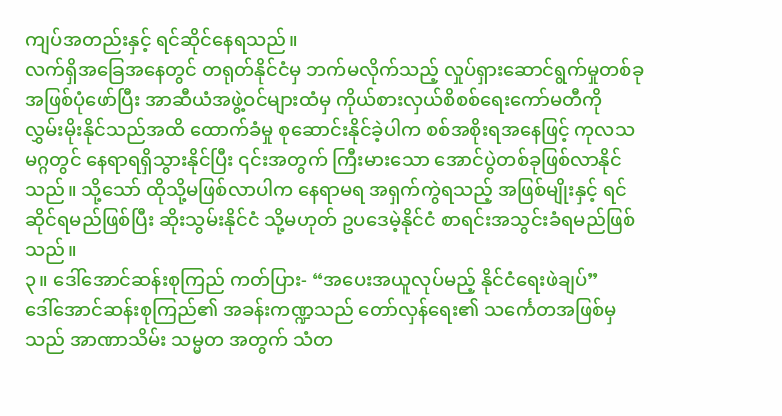ကျပ်အတည်းနှင့် ရင်ဆိုင်နေရသည်။
လက်ရှိအခြေအနေတွင် တရုတ်နိုင်ငံမှ ဘက်မလိုက်သည့် လှုပ်ရှားဆောင်ရွက်မှုတစ်ခုအဖြစ်ပုံဖော်ပြီး အာဆီယံအဖွဲ့ဝင်များထံမှ ကိုယ်စားလှယ်စိစစ်ရေးကော်မတီကို လွှမ်းမိုးနိုင်သည်အထိ ထောက်ခံမှု စုဆောင်းနိုင်ခဲ့ပါက စစ်အစိုးရအနေဖြင့် ကုလသမဂ္ဂတွင် နေရာရရှိသွားနိုင်ပြီး ၎င်းအတွက် ကြီးမားသော အောင်ပွဲတစ်ခုဖြစ်လာနိုင်သည်။ သို့သော် ထိုသို့မဖြစ်လာပါက နေရာမရ အရှက်ကွဲရသည့် အဖြစ်မျိုးနှင့် ရင်ဆိုင်ရမည်ဖြစ်ပြီး ဆိုးသွမ်းနိုင်ငံ သို့မဟုတ် ဥပဒေမဲ့နိုင်ငံ စာရင်းအသွင်းခံရမည်ဖြစ်သည်။
၃။ ဒေါ်အောင်ဆန်းစုကြည် ကတ်ပြား- “အပေးအယူလုပ်မည့် နိုင်ငံရေးဖဲချပ်”
ဒေါ်အောင်ဆန်းစုကြည်၏ အခန်းကဏ္ဍသည် တော်လှန်ရေး၏ သင်္ကေတအဖြစ်မှသည် အာဏာသိမ်း သမ္မတ အတွက် သံတ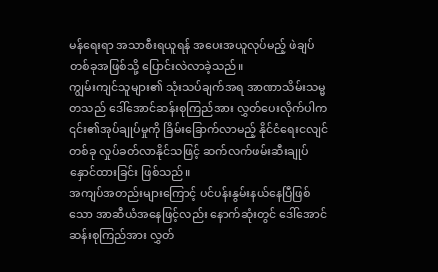မန်ရေးရာ အသာစီးရယူရန် အပေးအယူလုပ်မည့် ဖဲချပ်တစ်ခုအဖြစ်သို့ ပြောင်းလဲလာခဲ့သည်။
ကျွမ်းကျင်သူများ၏ သုံးသပ်ချက်အရ အာဏာသိမ်းသမ္မတသည် ဒေါ်အောင်ဆန်းစုကြည်အား လွှတ်ပေးလိုက်ပါက ၎င်း၏အုပ်ချုပ်မှုကို ခြိမ်းခြောက်လာမည့် နိုင်ငံရေးငလျင်တစ်ခု လှုပ်ခတ်လာနိုင်သဖြင့် ဆက်လက်ဖမ်းဆီးချုပ်နှောင်ထားခြင်း ဖြစ်သည်။
အကျပ်အတည်းများကြောင့် ပင်ပန်းနွမ်းနယ်နေပြီဖြစ်သော အာဆီယံအနေဖြင့်လည်း နောက်ဆုံးတွင် ဒေါ်အောင်ဆန်းစုကြည်အား လွှတ်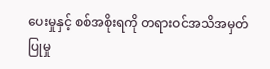ပေးမှုနှင့် စစ်အစိုးရကို တရားဝင်အသိအမှတ်ပြုမှု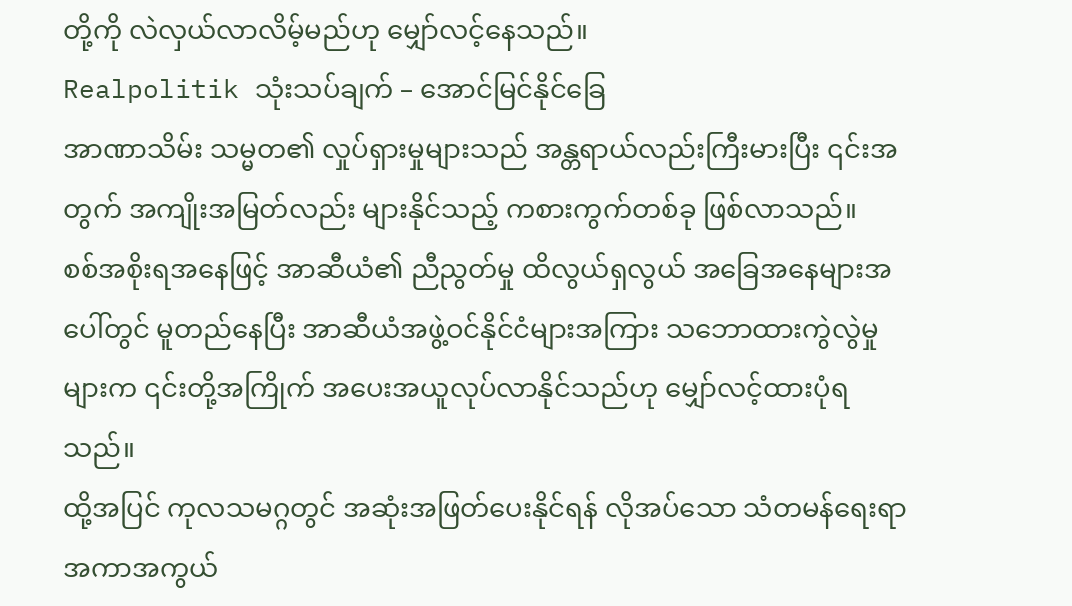တို့ကို လဲလှယ်လာလိမ့်မည်ဟု မျှော်လင့်နေသည်။
Realpolitik သုံးသပ်ချက် – အောင်မြင်နိုင်ခြေ
အာဏာသိမ်း သမ္မတ၏ လှုပ်ရှားမှုများသည် အန္တရာယ်လည်းကြီးမားပြီး ၎င်းအတွက် အကျိုးအမြတ်လည်း များနိုင်သည့် ကစားကွက်တစ်ခု ဖြစ်လာသည်။
စစ်အစိုးရအနေဖြင့် အာဆီယံ၏ ညီညွတ်မှု ထိလွယ်ရှလွယ် အခြေအနေများအပေါ်တွင် မူတည်နေပြီး အာဆီယံအဖွဲ့ဝင်နိုင်ငံများအကြား သဘောထားကွဲလွဲမှုများက ၎င်းတို့အကြိုက် အပေးအယူလုပ်လာနိုင်သည်ဟု မျှော်လင့်ထားပုံရသည်။
ထို့အပြင် ကုလသမဂ္ဂတွင် အဆုံးအဖြတ်ပေးနိုင်ရန် လိုအပ်သော သံတမန်ရေးရာ အကာအကွယ်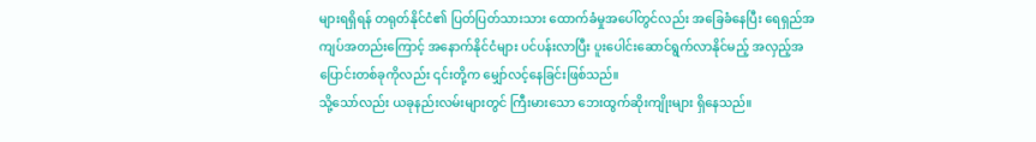များရရှိရန် တရုတ်နိုင်ငံ၏ ပြတ်ပြတ်သားသား ထောက်ခံမှုအပေါ်တွင်လည်း အခြေခံနေပြီး ရေရှည်အကျပ်အတည်းကြောင့် အနောက်နိုင်ငံများ ပင်ပန်းလာပြီး ပူးပေါင်းဆောင်ရွက်လာနိုင်မည့် အလှည့်အပြောင်းတစ်ခုကိုလည်း ၎င်းတို့က မျှော်လင့်နေခြင်းဖြစ်သည်။
သို့သော်လည်း ယခုနည်းလမ်းများတွင် ကြီးမားသော ဘေးထွက်ဆိုးကျိုးများ ရှိနေသည်။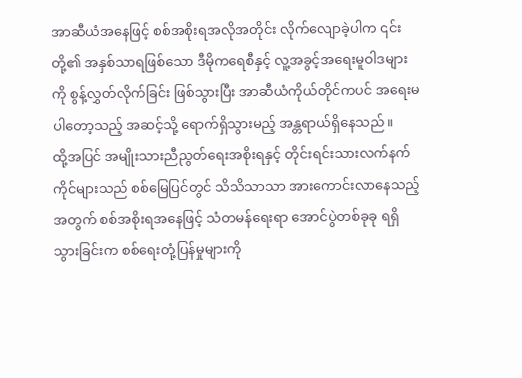အာဆီယံအနေဖြင့် စစ်အစိုးရအလိုအတိုင်း လိုက်လျောခဲ့ပါက ၎င်းတို့၏ အနှစ်သာရဖြစ်သော ဒီမိုကရေစီနှင့် လူ့အခွင့်အရေးမူဝါဒများကို စွန့်လွှတ်လိုက်ခြင်း ဖြစ်သွားပြီး အာဆီယံကိုယ်တိုင်ကပင် အရေးမပါတော့သည့် အဆင့်သို့ ရောက်ရှိသွားမည့် အန္တရာယ်ရှိနေသည်။
ထို့အပြင် အမျိုးသားညီညွတ်ရေးအစိုးရနှင့် တိုင်းရင်းသားလက်နက်ကိုင်များသည် စစ်မြေပြင်တွင် သိသိသာသာ အားကောင်းလာနေသည့်အတွက် စစ်အစိုးရအနေဖြင့် သံတမန်ရေးရာ အောင်ပွဲတစ်ခုခု ရရှိသွားခြင်းက စစ်ရေးတုံ့ပြန်မှုများကို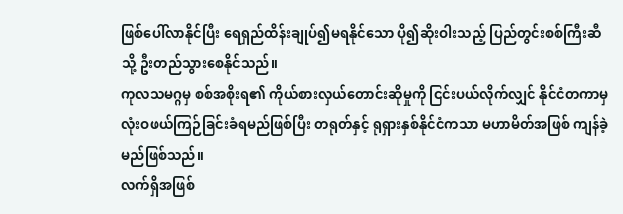ဖြစ်ပေါ်လာနိုင်ပြီး ရေရှည်ထိန်းချုပ်၍မရနိုင်သော ပို၍ဆိုးဝါးသည့် ပြည်တွင်းစစ်ကြီးဆီသို့ ဦးတည်သွားစေနိုင်သည်။
ကုလသမဂ္ဂမှ စစ်အစိုးရ၏ ကိုယ်စားလှယ်တောင်းဆိုမှုကို ငြင်းပယ်လိုက်လျှင် နိုင်ငံတကာမှ လုံးဝဖယ်ကြဉ်ခြင်းခံရမည်ဖြစ်ပြီး တရုတ်နှင့် ရုရှားနှစ်နိုင်ငံကသာ မဟာမိတ်အဖြစ် ကျန်ခဲ့မည်ဖြစ်သည်။
လက်ရှိအဖြစ်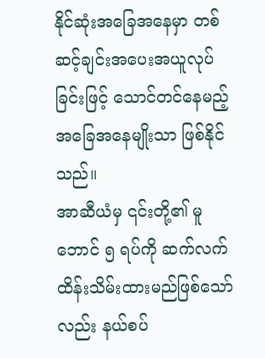နိုင်ဆုံးအခြေအနေမှာ တစ်ဆင့်ချင်းအပေးအယူလုပ်ခြင်းဖြင့် သောင်တင်နေမည့် အခြေအနေမျိုးသာ ဖြစ်နိုင်သည်။
အာဆီယံမှ ၎င်းတို့၏ မူဘောင် ၅ ရပ်ကို ဆက်လက်ထိန်းသိမ်းထားမည်ဖြစ်သော်လည်း နယ်စပ်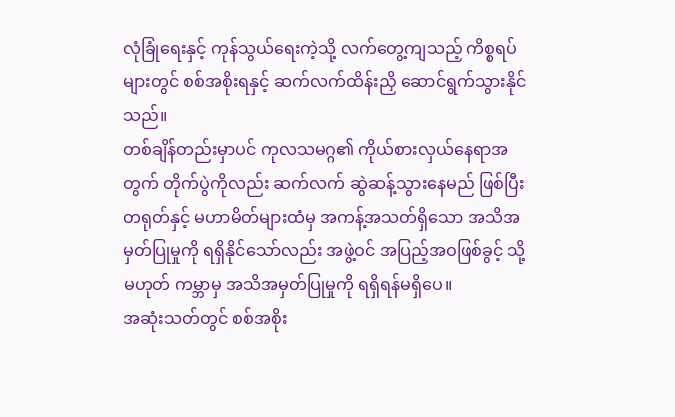လုံခြုံရေးနှင့် ကုန်သွယ်ရေးကဲ့သို့ လက်တွေ့ကျသည့် ကိစ္စရပ်များတွင် စစ်အစိုးရနှင့် ဆက်လက်ထိန်းညှိ ဆောင်ရွက်သွားနိုင်သည်။
တစ်ချိန်တည်းမှာပင် ကုလသမဂ္ဂ၏ ကိုယ်စားလှယ်နေရာအတွက် တိုက်ပွဲကိုလည်း ဆက်လက် ဆွဲဆန့်သွားနေမည် ဖြစ်ပြီး တရုတ်နှင့် မဟာမိတ်များထံမှ အကန့်အသတ်ရှိသော အသိအမှတ်ပြုမှုကို ရရှိနိုင်သော်လည်း အဖွဲ့ဝင် အပြည့်အဝဖြစ်ခွင့် သို့မဟုတ် ကမ္ဘာမှ အသိအမှတ်ပြုမှုကို ရရှိရန်မရှိပေ။
အဆုံးသတ်တွင် စစ်အစိုး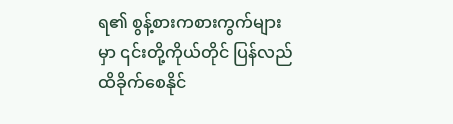ရ၏ စွန့်စားကစားကွက်များမှာ ၎င်းတို့ကိုယ်တိုင် ပြန်လည်ထိခိုက်စေနိုင်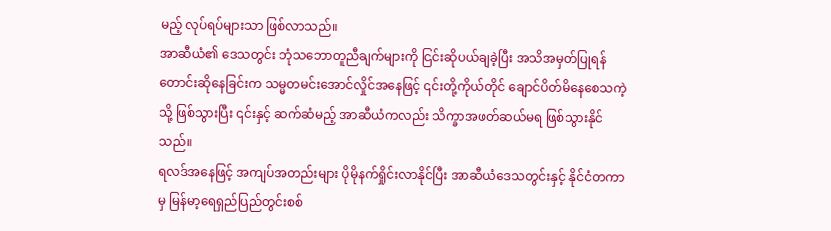မည့် လုပ်ရပ်များသာ ဖြစ်လာသည်။
အာဆီယံ၏ ဒေသတွင်း ဘုံသဘောတူညီချက်များကို ငြင်းဆိုပယ်ချခဲ့ပြီး အသိအမှတ်ပြုရန် တောင်းဆိုနေခြင်းက သမ္မတမင်းအောင်လှိုင်အနေဖြင့် ၎င်းတို့ကိုယ်တိုင် ချောင်ပိတ်မိနေစေသကဲ့သို့ ဖြစ်သွားပြီး ၎င်းနှင့် ဆက်ဆံမည့် အာဆီယံကလည်း သိက္ခာအဖတ်ဆယ်မရ ဖြစ်သွားနိုင်သည်။
ရလဒ်အနေဖြင့် အကျပ်အတည်းများ ပိုမိုနက်ရှိုင်းလာနိုင်ပြီး အာဆီယံဒေသတွင်းနှင့် နိုင်ငံတကာမှ မြန်မာ့ရေရှည်ပြည်တွင်းစစ်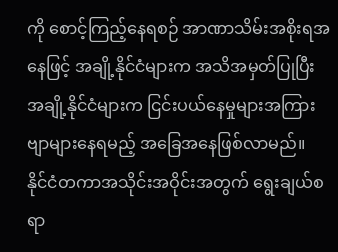ကို စောင့်ကြည့်နေရစဉ် အာဏာသိမ်းအစိုးရအနေဖြင့် အချို့နိုင်ငံများက အသိအမှတ်ပြုပြီး အချို့နိုင်ငံများက ငြင်းပယ်နေမှုများအကြား ဗျာများနေရမည့် အခြေအနေဖြစ်လာမည်။
နိုင်ငံတကာအသိုင်းအဝိုင်းအတွက် ရွေးချယ်စရာ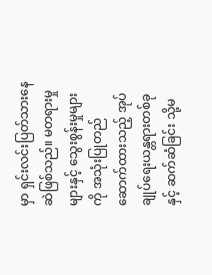မှာ ရှင်းလင်းပြတ်သားနေဆဲဖြစ်သည်။ မတရားမှုများနှင့် သွေးစွန်းမှုများကို အသုံးပြုတည်ဆောက်ထားသည့် အုပ်ချုပ်ရေးယန္တရားတစ်ခုနှင့် ဆက်ဆံခြင်း သို့မ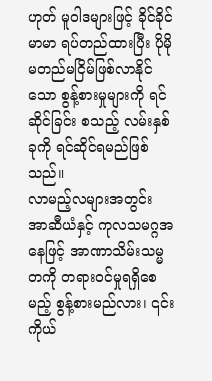ဟုတ် မူဝါဒများဖြင့် ခိုင်ခိုင်မာမာ ရပ်တည်ထားပြီး ပိုမိုမတည်မငြိမ်ဖြစ်လာနိုင်သော စွန့်စားမှုများကို ရင်ဆိုင်ခြင်း စသည့် လမ်းနှစ်ခုကို ရင်ဆိုင်ရမည်ဖြစ်သည်။
လာမည့်လများအတွင်း အာဆီယံနှင့် ကုလသမဂ္ဂအနေဖြင့် အာဏာသိမ်းသမ္မတကို တရားဝင်မှုရရှိစေမည့် စွန့်စားမည်လား၊ ၎င်းကိုယ်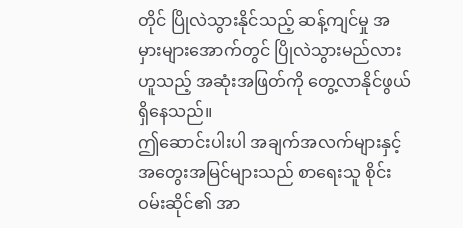တိုင် ပြိုလဲသွားနိုင်သည့် ဆန့်ကျင်မှု အမှားများအောက်တွင် ပြိုလဲသွားမည်လားဟူသည့် အဆုံးအဖြတ်ကို တွေ့လာနိုင်ဖွယ်ရှိနေသည်။
ဤဆောင်းပါးပါ အချက်အလက်များနှင့် အတွေးအမြင်များသည် စာရေးသူ စိုင်းဝမ်းဆိုင်၏ အာ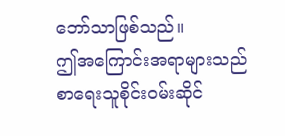ဘော်သာဖြစ်သည်။
ဤအကြောင်းအရာများသည် စာရေးသူစိုင်းဝမ်းဆိုင်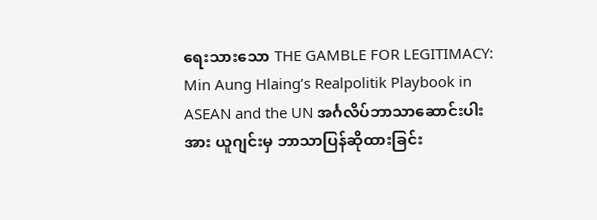ရေးသားသော THE GAMBLE FOR LEGITIMACY: Min Aung Hlaing’s Realpolitik Playbook in ASEAN and the UN အင်္ဂလိပ်ဘာသာဆောင်းပါးအား ယူဂျင်းမှ ဘာသာပြန်ဆိုထားခြင်း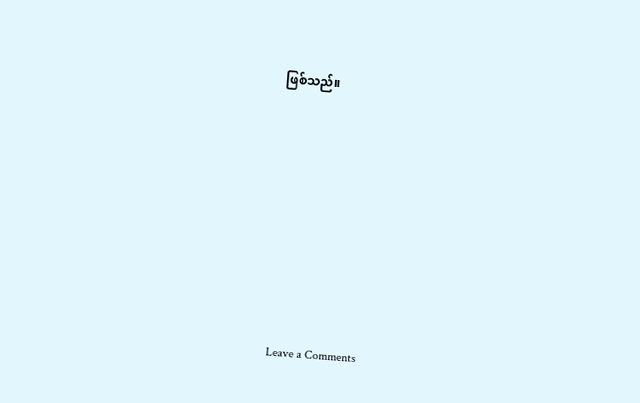ဖြစ်သည်။












Leave a Comments